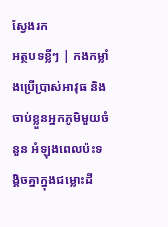ស្វែងរក
អត្ថបទខ្លីៗ | កងកម្លាំងប្រើប្រាស់អាវុធ និងចាប់ខ្លួនអ្នកភូមិមួយចំនួន អំឡុងពេលប៉ះទង្គិចគ្នាក្នុងជម្លោះដី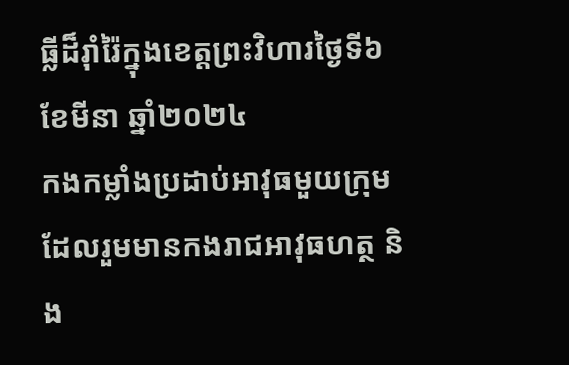ធ្លីដ៏រ៉ាំរ៉ៃក្នុងខេត្តព្រះវិហារថ្ងៃទី៦ ខែមីនា ឆ្នាំ២០២៤
កងកម្លាំងប្រដាប់អាវុធមួយក្រុម ដែលរួមមានកងរាជអាវុធហត្ថ និង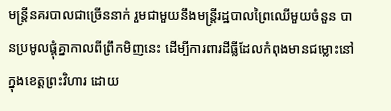មន្ត្រីនគរបាលជាច្រើននាក់ រួមជាមួយនឹងមន្ត្រីរដ្ឋបាលព្រៃឈើមួយចំនួន បានប្រមូលផ្តុំគ្នាកាលពីព្រឹកមិញនេះ ដើម្បីការពារដីធ្លីដែលកំពុងមានជម្លោះនៅក្នុងខេត្តព្រះវិហារ ដោយ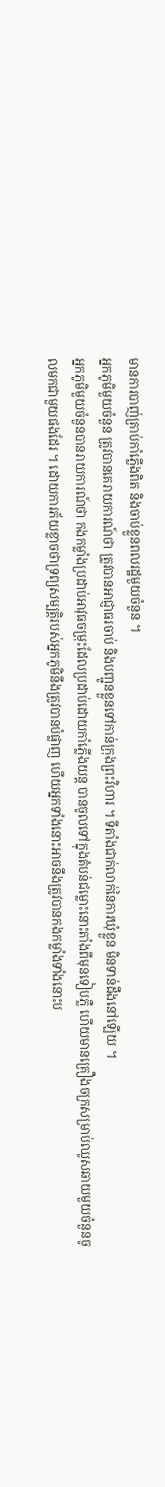មានការបាញ់គ្រាប់កាំភ្លើងពិត និងចាប់ខ្លួនពលរដ្ឋមួយចំនួន ។
អ្នកភូមិមួយចំនួន ត្រូវបានគេរាយការណ៍ថា ត្រូវបានអាជ្ញាធរចាប់ និងបញ្ជូនខ្លួនទៅកាន់ក្រុងព្រះវិហារ ។ ទីតាំងជាក់លាក់នៃការឃុំខ្លួន មិនទាន់ដឹងនៅឡើយ ។
អ្នកភូមិមួយចំនួនបានរាយការណ៍ថា កងកម្លាំងប្រដាប់អាវុធចម្រុះដែលប្រដាប់ដោយកាំភ្លើងយន្ត បានចូលទៅក្នុងតំបន់ជម្លោះនោះតាំងពីមុនទៀបភ្លឺ ហើយមានគ្រឿងចក្រសម្រាប់ឈូសឆាយមួយចំនួនចូលមកជាមួយផងដែរ ។ ដោយការភ័យខ្លាចថាទ្រព្យសម្បត្តិរបស់អ្នកភូមិនឹងត្រូវបានបំផ្លាញ ហើយអ្នកទាំងនោះអាចនឹងត្រូវបានកងកម្លាំងទាំងនោះប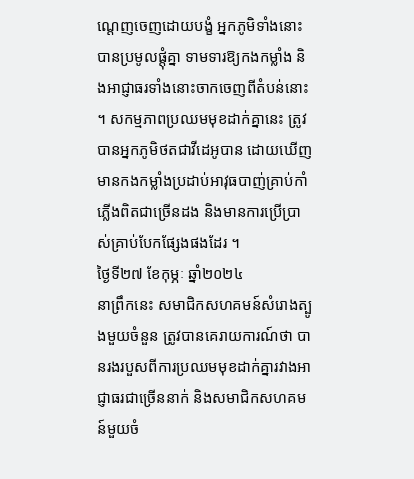ណ្តេញចេញដោយបង្ខំ អ្នកភូមិទាំងនោះបានប្រមូលផ្តុំគ្នា ទាមទារឱ្យកងកម្លាំង និងអាជ្ញាធរទាំងនោះចាកចេញពីតំបន់នោះ ។ សកម្មភាពប្រឈមមុខដាក់គ្នានេះ ត្រូវបានអ្នកភូមិថតជាវីដេអូបាន ដោយឃើញមានកងកម្លាំងប្រដាប់អាវុធបាញ់គ្រាប់កាំភ្លើងពិតជាច្រើនដង និងមានការប្រើប្រាស់គ្រាប់បែកផ្សែងផងដែរ ។
ថ្ងៃទី២៧ ខែកុម្ភៈ ឆ្នាំ២០២៤
នាព្រឹកនេះ សមាជិកសហគមន៍សំរោងត្បូងមួយចំនួន ត្រូវបានគេរាយការណ៍ថា បានរងរបួសពីការប្រឈមមុខដាក់គ្នារវាងអាជ្ញាធរជាច្រើននាក់ និងសមាជិកសហគមន៍មួយចំ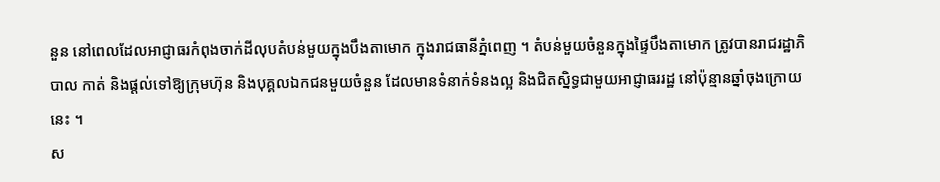នួន នៅពេលដែលអាជ្ញាធរកំពុងចាក់ដីលុបតំបន់មួយក្នុងបឹងតាមោក ក្នុងរាជធានីភ្នំពេញ ។ តំបន់មួយចំនួនក្នុងផ្ទៃបឹងតាមោក ត្រូវបានរាជរដ្ឋាភិបាល កាត់ និងផ្តល់ទៅឱ្យក្រុមហ៊ុន និងបុគ្គលឯកជនមួយចំនួន ដែលមានទំនាក់ទំនងល្អ និងជិតស្និទ្ធជាមួយអាជ្ញាធររដ្ឋ នៅប៉ុន្មានឆ្នាំចុងក្រោយនេះ ។
ស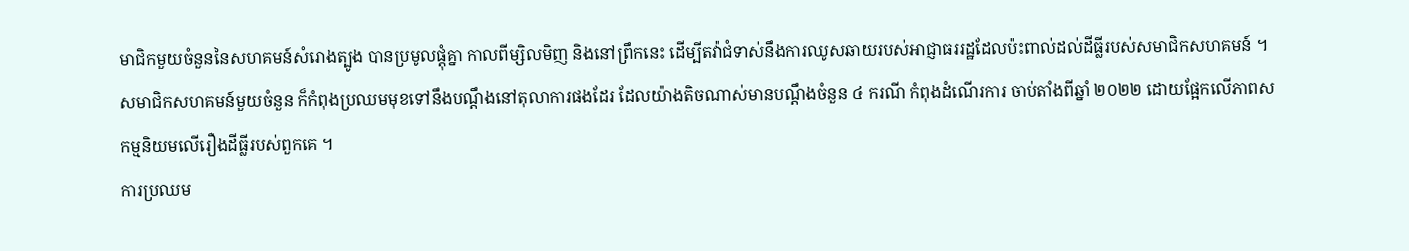មាជិកមួយចំនួននៃសហគមន៍សំរោងត្បូង បានប្រមូលផ្តុំគ្នា កាលពីម្សិលមិញ និងនៅព្រឹកនេះ ដើម្បីតវ៉ាជំទាស់នឹងការឈូសឆាយរបស់អាជ្ញាធររដ្ឋដែលប៉ះពាល់ដល់ដីធ្លីរបស់សមាជិកសហគមន៍ ។ សមាជិកសហគមន៍មួយចំនួន ក៏កំពុងប្រឈមមុខទៅនឹងបណ្តឹងនៅតុលាការផងដែរ ដែលយ៉ាងតិចណាស់មានបណ្តឹងចំនួន ៤ ករណី កំពុងដំណើរការ ចាប់តាំងពីឆ្នាំ ២០២២ ដោយផ្អែកលើភាពសកម្មនិយមលើរឿងដីធ្លីរបស់ពួកគេ ។
ការប្រឈម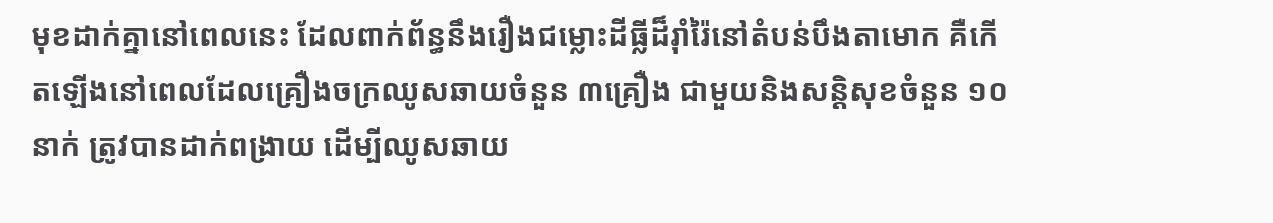មុខដាក់គ្នានៅពេលនេះ ដែលពាក់ព័ន្ធនឹងរឿងជម្លោះដីធ្លីដ៏រ៉ាំរ៉ៃនៅតំបន់បឹងតាមោក គឺកើតឡើងនៅពេលដែលគ្រឿងចក្រឈូសឆាយចំនួន ៣គ្រឿង ជាមួយនិងសន្តិសុខចំនួន ១០ នាក់ ត្រូវបានដាក់ពង្រាយ ដើម្បីឈូសឆាយ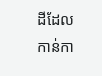ដីដែលកាន់កា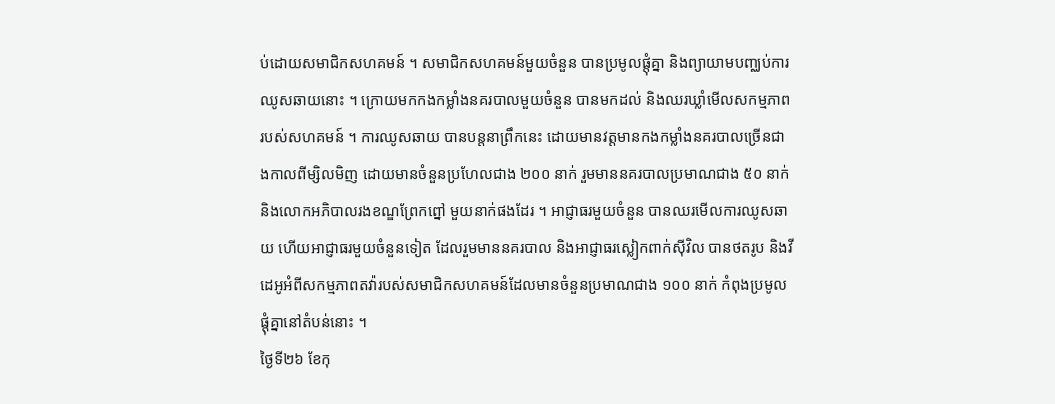ប់ដោយសមាជិកសហគមន៍ ។ សមាជិកសហគមន៍មួយចំនួន បានប្រមូលផ្តុំគ្នា និងព្យាយាមបញ្ឈប់ការឈូសឆាយនោះ ។ ក្រោយមកកងកម្លាំងនគរបាលមួយចំនួន បានមកដល់ និងឈរឃ្លាំមើលសកម្មភាពរបស់សហគមន៍ ។ ការឈូសឆាយ បានបន្តនាព្រឹកនេះ ដោយមានវត្តមានកងកម្លាំងនគរបាលច្រើនជាងកាលពីម្សិលមិញ ដោយមានចំនួនប្រហែលជាង ២០០ នាក់ រួមមាននគរបាលប្រមាណជាង ៥០ នាក់ និងលោកអភិបាលរងខណ្ឌព្រែកព្នៅ មួយនាក់ផងដែរ ។ អាជ្ញាធរមួយចំនួន បានឈរមើលការឈូសឆាយ ហើយអាជ្ញាធរមួយចំនួនទៀត ដែលរួមមាននគរបាល និងអាជ្ញាធរស្លៀកពាក់ស៊ីវិល បានថតរូប និងវីដេអូអំពីសកម្មភាពតវ៉ារបស់សមាជិកសហគមន៍ដែលមានចំនួនប្រមាណជាង ១០០ នាក់ កំពុងប្រមូលផ្តុំគ្នានៅតំបន់នោះ ។
ថ្ងៃទី២៦ ខែកុ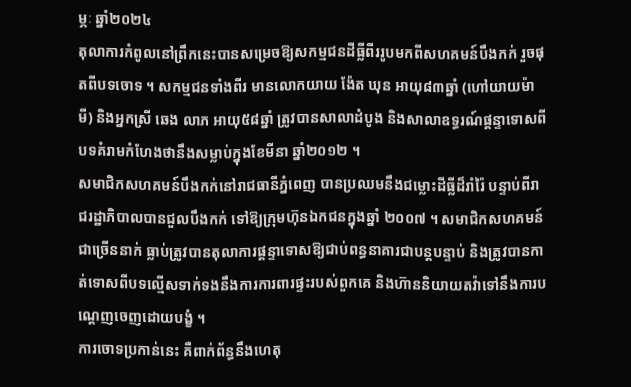ម្ភៈ ឆ្នាំ២០២៤
តុលាការកំពូលនៅព្រឹកនេះបានសម្រេចឱ្យសកម្មជនដីធ្លីពីររូបមកពីសហគមន៍បឹងកក់ រួចផុតពីបទចោទ ។ សកម្មជនទាំងពីរ មានលោកយាយ ង៉ែត ឃុន អាយុ៨៣ឆ្នាំ (ហៅយាយម៉ាមី) និងអ្នកស្រី ឆេង លាភ អាយុ៥៨ឆ្នាំ ត្រូវបានសាលាដំបូង និងសាលាឧទ្ធរណ៍ផ្តន្ទាទោសពីបទគំរាមកំហែងថានឹងសម្លាប់ក្នុងខែមីនា ឆ្នាំ២០១២ ។
សមាជិកសហគមន៍បឹងកក់នៅរាជធានីភ្នំពេញ បានប្រឈមនឹងជម្លោះដីធ្លីដ៏រាំរ៉ៃ បន្ទាប់ពីរាជរដ្ឋាភិបាលបានជួលបឹងកក់ ទៅឱ្យក្រុមហ៊ុនឯកជនក្នុងឆ្នាំ ២០០៧ ។ សមាជិកសហគមន៍ជាច្រើននាក់ ធ្លាប់ត្រូវបានតុលាការផ្តន្ទាទោសឱ្យជាប់ពន្ធនាគារជាបន្តបន្ទាប់ និងត្រូវបានកាត់ទោសពីបទល្មើសទាក់ទងនឹងការការពារផ្ទះរបស់ពួកគេ និងហ៊ាននិយាយតវ៉ាទៅនឹងការបណ្ដេញចេញដោយបង្ខំ ។
ការចោទប្រកាន់នេះ គឺពាក់ព័ន្ធនឹងហេតុ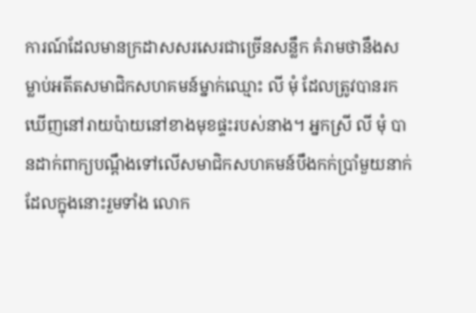ការណ៍ដែលមានក្រដាសសរសេរជាច្រើនសន្លឹក គំរាមថានឹងសម្លាប់អតីតសមាជិកសហគមន៍ម្នាក់ឈ្មោះ លី មុំ ដែលត្រូវបានរកឃើញនៅរាយប៉ាយនៅខាងមុខផ្ទះរបស់នាង។ អ្នកស្រី លី មុំ បានដាក់ពាក្យបណ្ដឹងទៅលើសមាជិកសហគមន៍បឹងកក់ប្រាំមួយនាក់ ដែលក្នុងនោះរួមទាំង លោក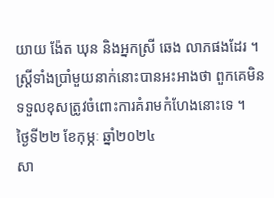យាយ ង៉ែត ឃុន និងអ្នកស្រី ឆេង លាភផងដែរ ។ ស្រ្ដីទាំងប្រាំមួយនាក់នោះបានអះអាងថា ពួកគេមិនទទួលខុសត្រូវចំពោះការគំរាមកំហែងនោះទេ ។
ថ្ងៃទី២២ ខែកុម្ភៈ ឆ្នាំ២០២៤
សា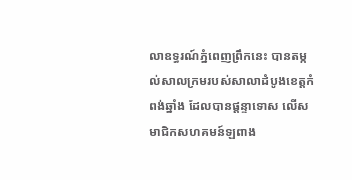លាឧទ្ធរណ៍ភ្នំពេញព្រឹកនេះ បានតម្កល់សាលក្រមរបស់សាលាដំបូងខេត្តកំពង់ឆ្នាំង ដែលបានផ្តន្ទាទោស លើសមាជិកសហគមន៍ឡពាង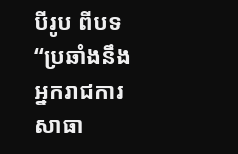បីរូប ពីបទ “ប្រឆាំងនឹងអ្នករាជការសាធា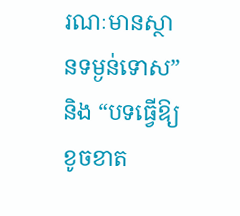រណៈមានស្ថានទម្ងន់ទោស” និង “បទធ្វើឱ្យខូចខាត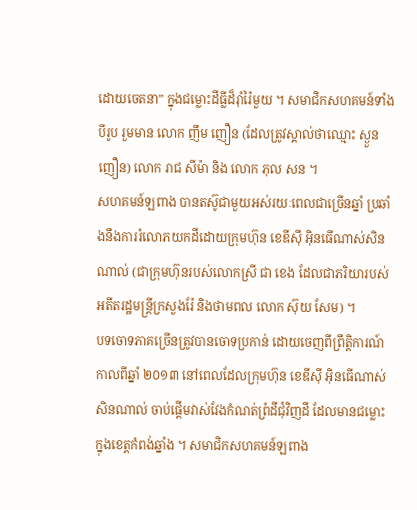ដោយចេតនា” ក្នុងជម្លោះដីធ្លីដ៏រ៉ាំរ៉ៃមួយ ។ សមាជិកសហគមន៍ទាំងបីរូប រួមមាន លោក ញឹម ញឿន (ដែលត្រូវស្គាល់ថាឈ្មោះ ស្ងួន ញឿន) លោក រាជ សីម៉ា និង លោក ភុល សន ។
សហគមន៍ឡពាង បានតស៊ូជាមួយអស់រយៈពេលជាច្រើនឆ្នាំ ប្រឆាំងនឹងការរំលោភយកដីដោយក្រុមហ៊ុន ខេឌីស៊ី អ៊ិនធើណាស់សិនណាល់ (ជាក្រុមហ៊ុនរបស់លោកស្រី ជា ខេង ដែលជាភរិយារបស់អតីតរដ្ឋមន្ត្រីក្រសួងរ៉ែ និងថាមពល លោក ស៊ុយ សែម) ។
បទចោទភាគច្រើនត្រូវបានចោទប្រកាន់ ដោយចេញពីព្រឹត្តិការណ៍កាលពីឆ្នាំ ២០១៣ នៅពេលដែលក្រុមហ៊ុន ខេឌីស៊ី អ៊ិនធើណាស់សិនណាល់ ចាប់ផ្តើមវាស់វែងកំណត់ព្រំដីជុំវិញដី ដែលមានជម្លោះក្នុងខេត្តកំពង់ឆ្នាំង ។ សមាជិកសហគមន៍ឡពាង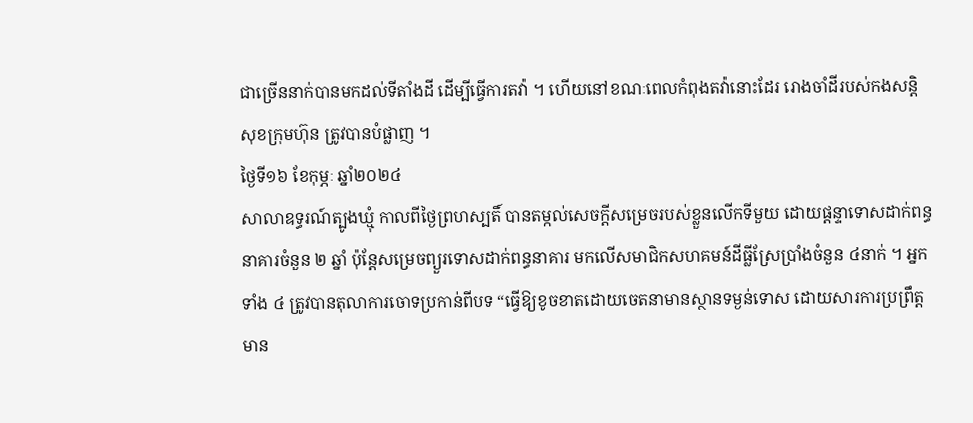ជាច្រើននាក់បានមកដល់ទីតាំងដី ដើម្បីធ្វើការតវ៉ា ។ ហើយនៅខណៈពេលកំពុងតវ៉ានោះដែរ រោងចាំដីរបស់កងសន្តិសុខក្រុមហ៊ុន ត្រូវបានបំផ្លាញ ។
ថ្ងៃទី១៦ ខែកុម្ភៈ ឆ្នាំ២០២៤
សាលាឧទ្ធរណ៍ត្បូងឃ្មុំ កាលពីថ្ងៃព្រហស្បតិ៍ បានតម្កល់សេចក្តីសម្រេចរបស់ខ្លួនលើកទីមួយ ដោយផ្តន្ទាទោសដាក់ពន្ធនាគារចំនួន ២ ឆ្នាំ ប៉ុន្តែសម្រេចព្យួរទោសដាក់ពន្ធនាគារ មកលើសមាជិកសហគមន៍ដីធ្លីស្រែប្រាំងចំនួន ៤នាក់ ។ អ្នកទាំង ៤ ត្រូវបានតុលាការចោទប្រកាន់ពីបទ “ធ្វើឱ្យខូចខាតដោយចេតនាមានស្ថានទម្ងន់ទោស ដោយសារការប្រព្រឹត្តមាន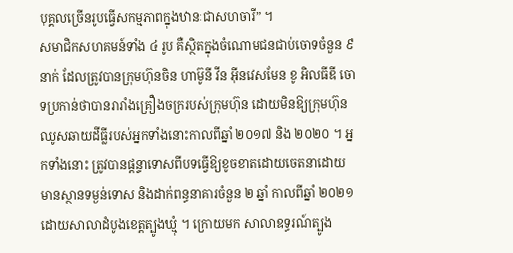បុគ្គលច្រើនរូបធ្វើសកម្មភាពក្នុងឋានៈជាសហចារី” ។
សមាជិកសហគមន៍ទាំង ៤ រូប គឺស្ថិតក្នុងចំណោមជនជាប់ចោទចំនួន ៩ នាក់ ដែលត្រូវបានក្រុមហ៊ុនចិន ហាម៊ូនី វីន អ៊ីនវេសមែន ខូ អិលធីឌី ចោទប្រកាន់ថាបានរារាំងគ្រឿងចក្ររបស់ក្រុមហ៊ុន ដោយមិនឱ្យក្រុមហ៊ុនឈូសឆាយដីធ្លីរបស់អ្នកទាំងនោះកាលពីឆ្នាំ ២០១៧ និង ២០២០ ។ អ្នកទាំងនោះ ត្រូវបានផ្តន្ទាទោសពីបទធ្វើឱ្យខូចខាតដោយចេតនាដោយមានស្ថានទម្ងន់ទោស និងដាក់ពន្ធនាគារចំនួន ២ ឆ្នាំ កាលពីឆ្នាំ ២០២១ ដោយសាលាដំបូងខេត្តត្បូងឃ្មុំ ។ ក្រោយមក សាលាឧទ្ធរណ៍ត្បូង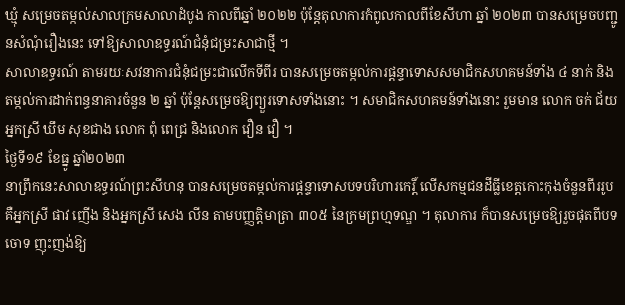ឃ្មុំ សម្រេចតម្កល់សាលក្រមសាលាដំបូង កាលពីឆ្នាំ ២០២២ ប៉ុន្តែតុលាការកំពូលកាលពីខែសីហា ឆ្នាំ ២០២៣ បានសម្រេចបញ្ជូនសំណុំរឿងនេះ ទៅឱ្យសាលាឧទ្ធរណ៍ជំនុំជម្រះសាជាថ្មី ។
សាលាឧទ្ធរណ៍ តាមរយៈសវនាការជំនុំជម្រះជាលើកទីពីរ បានសម្រេចតម្កល់ការផ្តន្ទាទោសសមាជិកសហគមន៍ទាំង ៤ នាក់ និងតម្កល់ការដាក់ពន្ធនាគារចំនួន ២ ឆ្នាំ ប៉ុន្តែសម្រេចឱ្យព្យួរទោសទាំងនោះ ។ សមាជិកសហគមន៍ទាំងនោះ រួមមាន លោក ចក់ ជ័យ អ្នកស្រី ឃឹម សុខជាង លោក ពុំ ពេជ្រ និងលោក វឿន វឿ ។
ថ្ងៃទី១៩ ខែធ្នូ ឆ្នាំ២០២៣
នាព្រឹកនេះសាលាឧទ្ធរណ៍ព្រះសីហនុ បានសម្រេចតម្កល់ការផ្តន្ទាទោសបទបរិហារកេរិ៍្ត លើសកម្មជនដីធ្លីខេត្តកោះកុងចំនួនពីររូប គឺអ្នកស្រី ផាវ ញើង និងអ្នកស្រី សេង លីន តាមបញ្ញត្តិមាត្រា ៣០៥ នៃក្រមព្រហ្មទណ្ឌ ។ តុលាការ ក៏បានសម្រេចឱ្យរួចផុតពីបទចោទ ញុះញង់ឱ្យ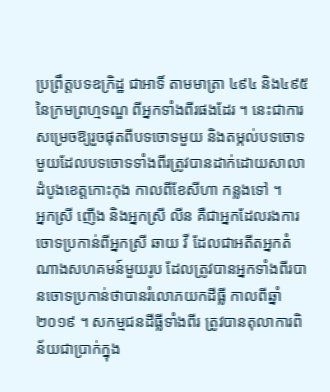ប្រព្រឹត្តបទឧក្រិដ្ឋ ជាអាទិ៍ តាមមាត្រា ៤៩៤ និង៤៩៥ នៃក្រមព្រហ្មទណ្ឌ ពីអ្នកទាំងពីរផងដែរ ។ នេះជាការសម្រេចឱ្យរួចផុតពីបទចោទមួយ និងតម្កល់បទចោទមួយដែលបទចោទទាំងពីរត្រូវបានដាក់ដោយសាលាដំបូងខេត្តកោះកុង កាលពីខែសីហា កន្លងទៅ ។
អ្នកស្រី ញើង និងអ្នកស្រី លីន គឺជាអ្នកដែលរងការចោទប្រកាន់ពីអ្នកស្រី ឆាយ វី ដែលជាអតីតអ្នកតំណាងសហគមន៍មួយរូប ដែលត្រូវបានអ្នកទាំងពីរបានចោទប្រកាន់ថាបានរំលោភយកដីធ្លី កាលពីឆ្នាំ២០១៩ ។ សកម្មជនដីធ្លីទាំងពីរ ត្រូវបានតុលាការពិន័យជាប្រាក់ក្នុង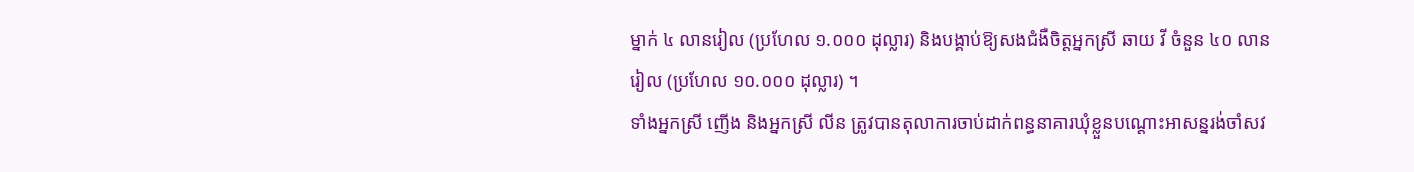ម្នាក់ ៤ លានរៀល (ប្រហែល ១.០០០ ដុល្លារ) និងបង្គាប់ឱ្យសងជំងឺចិត្តអ្នកស្រី ឆាយ វី ចំនួន ៤០ លានរៀល (ប្រហែល ១០.០០០ ដុល្លារ) ។
ទាំងអ្នកស្រី ញើង និងអ្នកស្រី លីន ត្រូវបានតុលាការចាប់ដាក់ពន្ធនាគារឃុំខ្លួនបណ្តោះអាសន្នរង់ចាំសវ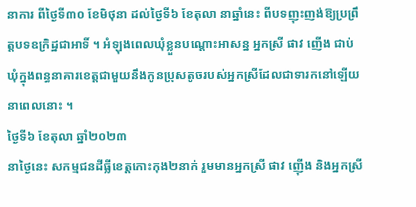នាការ ពីថ្ងៃទី៣០ ខែមិថុនា ដល់ថ្ងៃទី៦ ខែតុលា នាឆ្នាំនេះ ពីបទញុះញង់ឱ្យប្រព្រឹត្តបទឧក្រិដ្ឋជាអាទិ៍ ។ អំឡុងពេលឃុំខ្លួនបណ្តោះអាសន្ន អ្នកស្រី ផាវ ញើង ជាប់ឃុំក្នុងពន្ធនាគារខេត្តជាមួយនឹងកូនប្រុសតូចរបស់អ្នកស្រីដែលជាទារកនៅឡើយនាពេលនោះ ។
ថ្ងៃទី៦ ខែតុលា ឆ្នាំ២០២៣
នាថ្ងៃនេះ សកម្មជនដីធ្លីខេត្តកោះកុង២នាក់ រួមមានអ្នកស្រី ផាវ ញ៉ើង និងអ្នកស្រី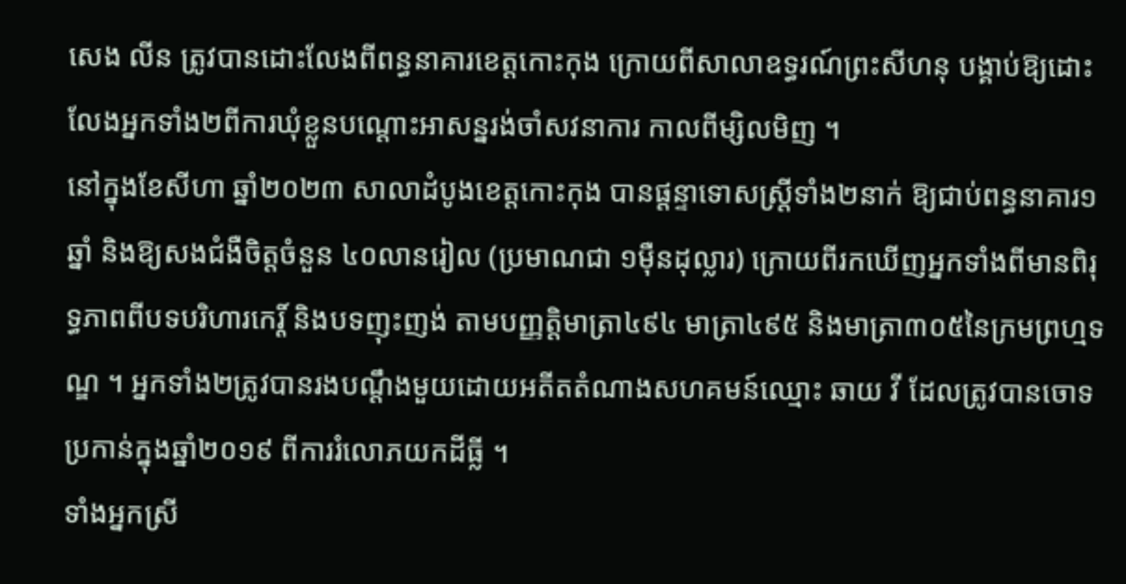សេង លីន ត្រូវបានដោះលែងពីពន្ធនាគារខេត្តកោះកុង ក្រោយពីសាលាឧទ្ធរណ៍ព្រះសីហនុ បង្គាប់ឱ្យដោះលែងអ្នកទាំង២ពីការឃុំខ្លួនបណ្ដោះអាសន្នរង់ចាំសវនាការ កាលពីម្សិលមិញ ។
នៅក្នុងខែសីហា ឆ្នាំ២០២៣ សាលាដំបូងខេត្តកោះកុង បានផ្ដន្ទាទោសស្រ្តីទាំង២នាក់ ឱ្យជាប់ពន្ធនាគារ១ឆ្នាំ និងឱ្យសងជំងឺចិត្តចំនួន ៤០លានរៀល (ប្រមាណជា ១ម៉ឺនដុល្លារ) ក្រោយពីរកឃើញអ្នកទាំងពីមានពិរុទ្ធភាពពីបទបរិហារកេរ្ដិ៍ និងបទញុះញង់ តាមបញ្ញត្តិមាត្រា៤៩៤ មាត្រា៤៩៥ និងមាត្រា៣០៥នៃក្រមព្រហ្មទណ្ឌ ។ អ្នកទាំង២ត្រូវបានរងបណ្ដឹងមួយដោយអតីតតំណាងសហគមន៍ឈ្មោះ ឆាយ វី ដែលត្រូវបានចោទប្រកាន់ក្នុងឆ្នាំ២០១៩ ពីការរំលោភយកដីធ្លី ។
ទាំងអ្នកស្រី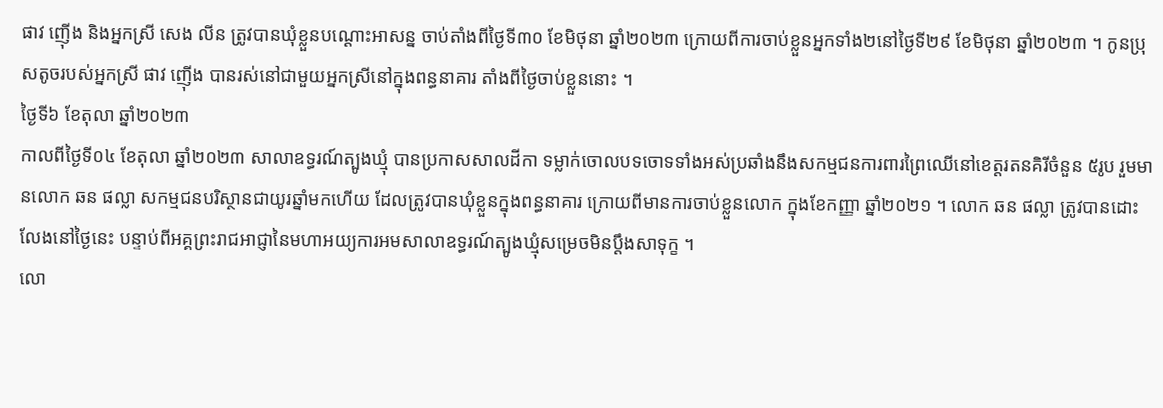ផាវ ញ៉ើង និងអ្នកស្រី សេង លីន ត្រូវបានឃុំខ្លួនបណ្ដោះអាសន្ន ចាប់តាំងពីថ្ងៃទី៣០ ខែមិថុនា ឆ្នាំ២០២៣ ក្រោយពីការចាប់ខ្លួនអ្នកទាំង២នៅថ្ងៃទី២៩ ខែមិថុនា ឆ្នាំ២០២៣ ។ កូនប្រុសតូចរបស់អ្នកស្រី ផាវ ញ៉ើង បានរស់នៅជាមួយអ្នកស្រីនៅក្នុងពន្ធនាគារ តាំងពីថ្ងៃចាប់ខ្លួននោះ ។
ថ្ងៃទី៦ ខែតុលា ឆ្នាំ២០២៣
កាលពីថ្ងៃទី០៤ ខែតុលា ឆ្នាំ២០២៣ សាលាឧទ្ធរណ៍ត្បូងឃ្មុំ បានប្រកាសសាលដីកា ទម្លាក់ចោលបទចោទទាំងអស់ប្រឆាំងនឹងសកម្មជនការពារព្រៃឈើនៅខេត្តរតនគិរីចំនួន ៥រូប រួមមានលោក ឆន ផល្លា សកម្មជនបរិស្ថានជាយូរឆ្នាំមកហើយ ដែលត្រូវបានឃុំខ្លួនក្នុងពន្ធនាគារ ក្រោយពីមានការចាប់ខ្លួនលោក ក្នុងខែកញ្ញា ឆ្នាំ២០២១ ។ លោក ឆន ផល្លា ត្រូវបានដោះលែងនៅថ្ងៃនេះ បន្ទាប់ពីអគ្គព្រះរាជអាជ្ញានៃមហាអយ្យការអមសាលាឧទ្ធរណ៍ត្បូងឃ្មុំសម្រេចមិនប្តឹងសាទុក្ខ ។
លោ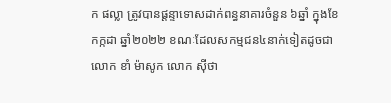ក ផល្លា ត្រូវបានផ្ដន្ទាទោសដាក់ពន្ធនាគារចំនួន ៦ឆ្នាំ ក្នុងខែកក្កដា ឆ្នាំ២០២២ ខណៈដែលសកម្មជន៤នាក់ទៀតដូចជា លោក ខាំ ម៉ាសូក លោក ស៊ីថា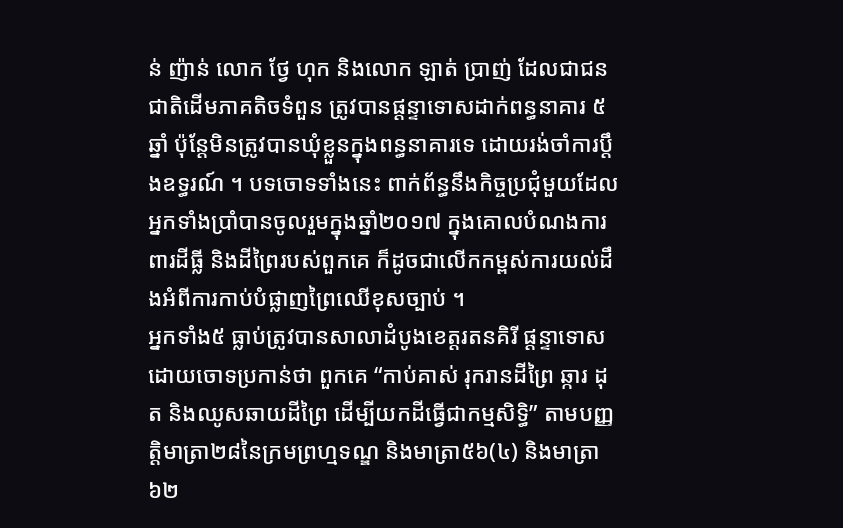ន់ ញ៉ាន់ លោក ថ្វែ ហុក និងលោក ឡាត់ ប្រាញ់ ដែលជាជនជាតិដើមភាគតិចទំពួន ត្រូវបានផ្ដន្ទាទោសដាក់ពន្ធនាគារ ៥ឆ្នាំ ប៉ុន្តែមិនត្រូវបានឃុំខ្លួនក្នុងពន្ធនាគារទេ ដោយរង់ចាំការប្ដឹងឧទ្ធរណ៍ ។ បទចោទទាំងនេះ ពាក់ព័ន្ធនឹងកិច្ចប្រជុំមួយដែលអ្នកទាំងប្រាំបានចូលរួមក្នុងឆ្នាំ២០១៧ ក្នុងគោលបំណងការពារដីធ្លី និងដីព្រៃរបស់ពួកគេ ក៏ដូចជាលើកកម្ពស់ការយល់ដឹងអំពីការកាប់បំផ្លាញព្រៃឈើខុសច្បាប់ ។
អ្នកទាំង៥ ធ្លាប់ត្រូវបានសាលាដំបូងខេត្តរតនគិរី ផ្ដន្ទាទោស ដោយចោទប្រកាន់ថា ពួកគេ “កាប់គាស់ រុករានដីព្រៃ ឆ្ការ ដុត និងឈូសឆាយដីព្រៃ ដើម្បីយកដីធ្វើជាកម្មសិទ្ធិ” តាមបញ្ញត្តិមាត្រា២៨នៃក្រមព្រហ្មទណ្ឌ និងមាត្រា៥៦(៤) និងមាត្រា៦២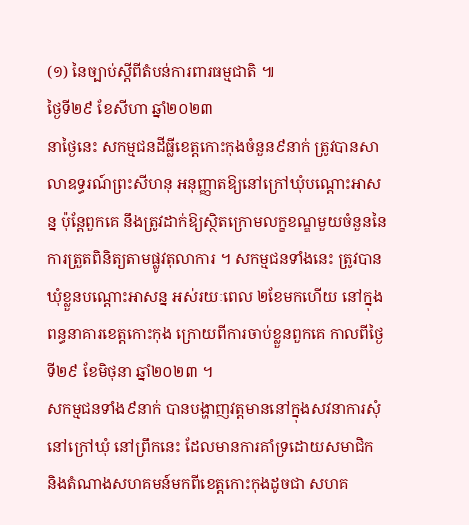(១) នៃច្បាប់ស្ដីពីតំបន់ការពារធម្មជាតិ ៕
ថ្ងៃទី២៩ ខែសីហា ឆ្នាំ២០២៣
នាថ្ងៃនេះ សកម្មជនដីធ្លីខេត្តកោះកុងចំនួន៩នាក់ ត្រូវបានសាលាឧទ្ធរណ៍ព្រះសីហនុ អនុញ្ញាតឱ្យនៅក្រៅឃុំបណ្ដោះអាសន្ន ប៉ុន្តែពួកគេ នឹងត្រូវដាក់ឱ្យស្ថិតក្រោមលក្ខខណ្ឌមួយចំនួននៃការត្រួតពិនិត្យតាមផ្លូវតុលាការ ។ សកម្មជនទាំងនេះ ត្រូវបានឃុំខ្លួនបណ្ដោះអាសន្ន អស់រយៈពេល ២ខែមកហើយ នៅក្នុងពន្ធនាគារខេត្តកោះកុង ក្រោយពីការចាប់ខ្លួនពួកគេ កាលពីថ្ងៃទី២៩ ខែមិថុនា ឆ្នាំ២០២៣ ។
សកម្មជនទាំង៩នាក់ បានបង្ហាញវត្តមាននៅក្នុងសវនាការសុំនៅក្រៅឃុំ នៅព្រឹកនេះ ដែលមានការគាំទ្រដោយសមាជិក និងតំណាងសហគមន៍មកពីខេត្តកោះកុងដូចជា សហគ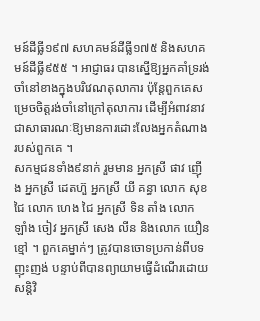មន៍ដីធ្លី១៩៧ សហគមន៍ដីធ្លី១៧៥ និងសហគមន៍ដីធ្លី៩៥៥ ។ អាជ្ញាធរ បានស្នើឱ្យអ្នកគាំទ្ររង់ចាំនៅខាងក្នុងបរិវេណតុលាការ ប៉ុន្តែពួកគេសម្រេចចិត្តរង់ចាំនៅក្រៅតុលាការ ដើម្បីអំពាវនាវជាសាធារណៈឱ្យមានការដោះលែងអ្នកតំណាងរបស់ពួកគេ ។
សកម្មជនទាំង៩នាក់ រួមមាន អ្នកស្រី ផាវ ញ៉ើង អ្នកស្រី ដេតហ៊ួ អ្នកស្រី យី គន្ធា លោក សុខ ជៃ លោក ហេង ជៃ អ្នកស្រី ទិន តាំង លោក ឡាំង ចៀវ អ្នកស្រី សេង លីន និងលោក យឿន ខ្មៅ ។ ពួកគេម្នាក់ៗ ត្រូវបានចោទប្រកាន់ពីបទញុះញង់ បន្ទាប់ពីបានព្យាយាមធ្វើដំណើរដោយសន្តិវិ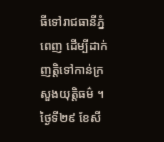ធីទៅរាជធានីភ្នំពេញ ដើម្បីដាក់ញត្តិទៅកាន់ក្រសួងយុត្តិធម៌ ។
ថ្ងៃទី២៩ ខែសី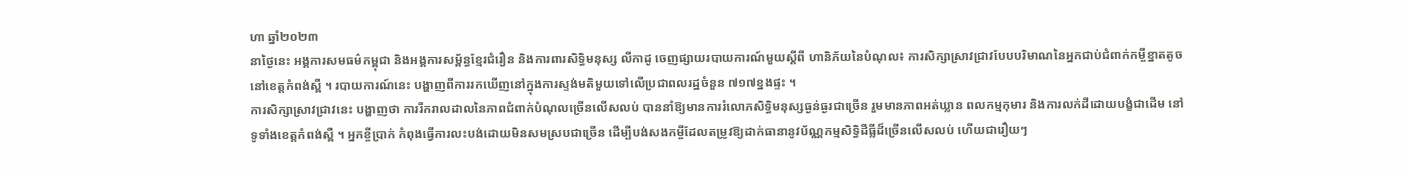ហា ឆ្នាំ២០២៣
នាថ្ងៃនេះ អង្គការសមធម៌កម្ពុជា និងអង្គការសម្ព័ន្ធខ្មែរជំរឿន និងការពារសិទ្ធិមនុស្ស លីកាដូ ចេញផ្សាយរបាយការណ៍មួយស្ដីពី ហានិភ័យនៃបំណុល៖ ការសិក្សាស្រាវជ្រាវបែបបរិមាណនៃអ្នកជាប់ជំពាក់កម្ចីខ្នាតតូច នៅខេត្តកំពង់ស្ពឺ ។ របាយការណ៍នេះ បង្ហាញពីការរកឃើញនៅក្នុងការស្ទង់មតិមួយទៅលើប្រជាពលរដ្ឋចំនួន ៧១៧ខ្នងផ្ទះ ។
ការសិក្សាស្រាវជ្រាវនេះ បង្ហាញថា ការរីករាលដាលនៃភាពជំពាក់បំណុលច្រើនលើសលប់ បាននាំឱ្យមានការរំលោភសិទ្ធិមនុស្សធ្ងន់ធ្ងរជាច្រើន រួមមានភាពអត់ឃ្លាន ពលកម្មកុមារ និងការលក់ដីដោយបង្ខំជាដើម នៅទូទាំងខេត្តកំពង់ស្ពឺ ។ អ្នកខ្ចីប្រាក់ កំពុងធ្វើការលះបង់ដោយមិនសមស្របជាច្រើន ដើម្បីបង់សងកម្ចីដែលតម្រូវឱ្យដាក់ធានានូវប័ណ្ណកម្មសិទ្ធិដីធ្លីដ៏ច្រើនលើសលប់ ហើយជារឿយៗ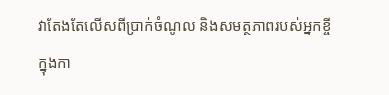វាតែងតែលើសពីប្រាក់ចំណូល និងសមត្ថភាពរបស់អ្នកខ្ចី ក្នុងកា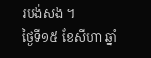របង់សង ។
ថ្ងៃទី១៥ ខែសីហា ឆ្នាំ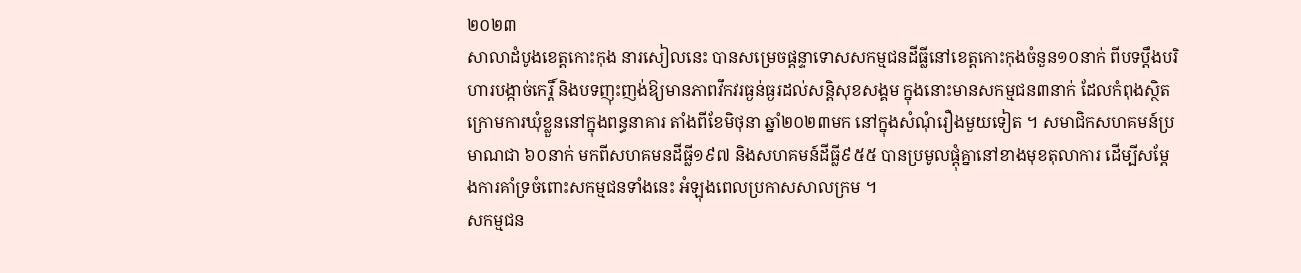២០២៣
សាលាដំបូងខេត្តកោះកុង នារសៀលនេះ បានសម្រេចផ្ដន្ទាទោសសកម្មជនដីធ្លីនៅខេត្តកោះកុងចំនួន១០នាក់ ពីបទប្ដឹងបរិហារបង្កាច់កេរ្តិ៍ និងបទញុះញង់ឱ្យមានភាពវឹកវរធ្ងន់ធ្ងរដល់សន្តិសុខសង្គម ក្នុងនោះមានសកម្មជន៣នាក់ ដែលកំពុងស្ថិតក្រោមការឃុំខ្លួននៅក្នុងពន្ធនាគារ តាំងពីខែមិថុនា ឆ្នាំ២០២៣មក នៅក្នុងសំណុំរឿងមួយទៀត ។ សមាជិកសហគមន៍ប្រមាណជា ៦០នាក់ មកពីសហគមនដីធ្លី១៩៧ និងសហគមន៍ដីធ្លី៩៥៥ បានប្រមូលផ្ដុំគ្នានៅខាងមុខតុលាការ ដើម្បីសម្ដែងការគាំទ្រចំពោះសកម្មជនទាំងនេះ អំឡុងពេលប្រកាសសាលក្រម ។
សកម្មជន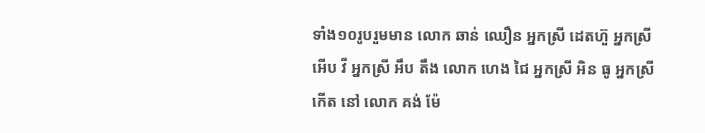ទាំង១០រូបរួមមាន លោក ឆាន់ ឈឿន អ្នកស្រី ដេតហ៊ួ អ្នកស្រី អើប វី អ្នកស្រី អឹប តឹង លោក ហេង ជៃ អ្នកស្រី អិន ធូ អ្នកស្រី កើត នៅ លោក គង់ ម៉ែ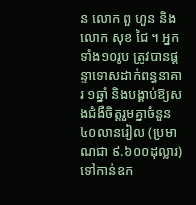ន លោក ពួ ហួន និងលោក សុខ ជៃ ។ អ្នកទាំង១០រូប ត្រូវបានផ្ដន្ទាទោសដាក់ពន្ធនាគារ ១ឆ្នាំ និងបង្គាប់ឱ្យសងជំងឺចិត្តរួមគ្នាចំនួន ៤០លានរៀល (ប្រមាណជា ៩.៦០០ដុល្លារ) ទៅកាន់ឧក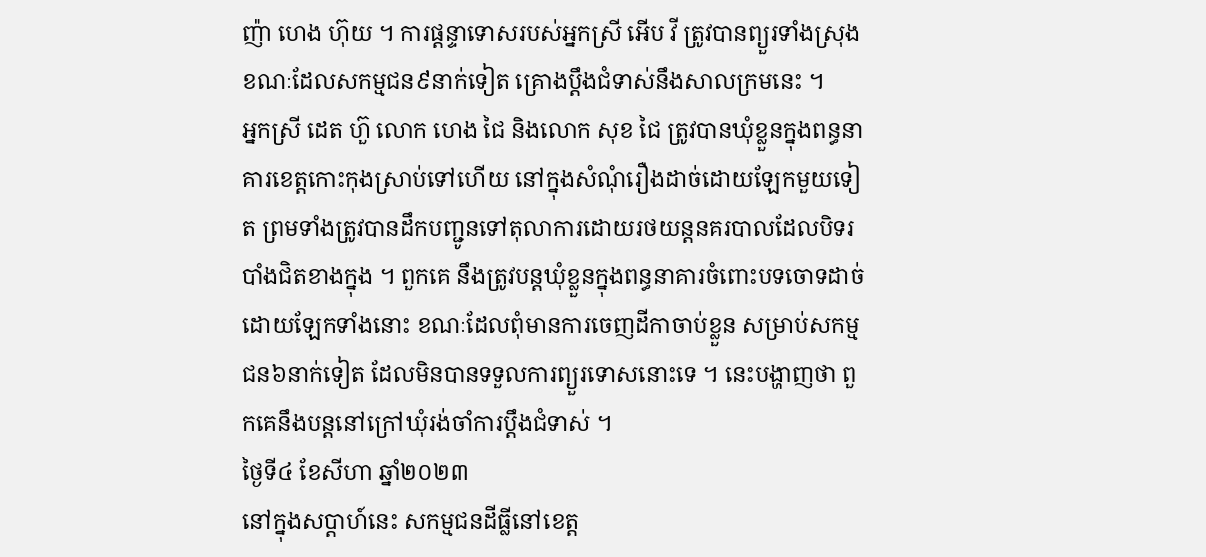ញ៉ា ហេង ហ៊ុយ ។ ការផ្ដន្ទាទោសរបស់អ្នកស្រី អើប វី ត្រូវបានព្យួរទាំងស្រុង ខណៈដែលសកម្មជន៩នាក់ទៀត គ្រោងប្ដឹងជំទាស់នឹងសាលក្រមនេះ ។
អ្នកស្រី ដេត ហ៊ួ លោក ហេង ជៃ និងលោក សុខ ជៃ ត្រូវបានឃុំខ្លួនក្នុងពន្ធនាគារខេត្តកោះកុងស្រាប់ទៅហើយ នៅក្នុងសំណុំរឿងដាច់ដោយឡែកមួយទៀត ព្រមទាំងត្រូវបានដឹកបញ្ជូនទៅតុលាការដោយរថយន្តនគរបាលដែលបិទរបាំងជិតខាងក្នុង ។ ពួកគេ នឹងត្រូវបន្តឃុំខ្លួនក្នុងពន្ធនាគារចំពោះបទចោទដាច់ដោយឡែកទាំងនោះ ខណៈដែលពុំមានការចេញដីកាចាប់ខ្លួន សម្រាប់សកម្មជន៦នាក់ទៀត ដែលមិនបានទទួលការព្យួរទោសនោះទេ ។ នេះបង្ហាញថា ពួកគេនឹងបន្តនៅក្រៅឃុំរង់ចាំការប្ដឹងជំទាស់ ។
ថ្ងៃទី៤ ខែសីហា ឆ្នាំ២០២៣
នៅក្នុងសប្តាហ៍នេះ សកម្មជនដីធ្លីនៅខេត្ត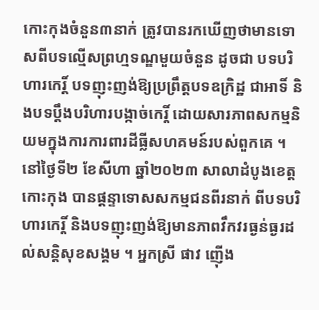កោះកុងចំនួន៣នាក់ ត្រូវបានរកឃើញថាមានទោសពីបទល្មើសព្រហ្មទណ្ឌមួយចំនួន ដូចជា បទបរិហារកេរិ៍្ត បទញុះញង់ឱ្យប្រព្រឹត្តបទឧក្រិដ្ឋ ជាអាទិ៍ និងបទប្តឹងបរិហារបង្កាច់កេរ្តិ៍ ដោយសារភាពសកម្មនិយមក្នុងការការពារដីធ្លីសហគមន៍របស់ពួកគេ ។
នៅថ្ងៃទី២ ខែសីហា ឆ្នាំ២០២៣ សាលាដំបូងខេត្តកោះកុង បានផ្ដន្ទាទោសសកម្មជនពីរនាក់ ពីបទបរិហារកេរ្តិ៍ និងបទញុះញង់ឱ្យមានភាពវឹកវរធ្ងន់ធ្ងរដល់សន្តិសុខសង្គម ។ អ្នកស្រី ផាវ ញ៉ើង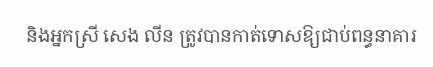និងអ្នកស្រី សេង លីន ត្រូវបានកាត់ទោសឱ្យជាប់ពន្ធនាគារ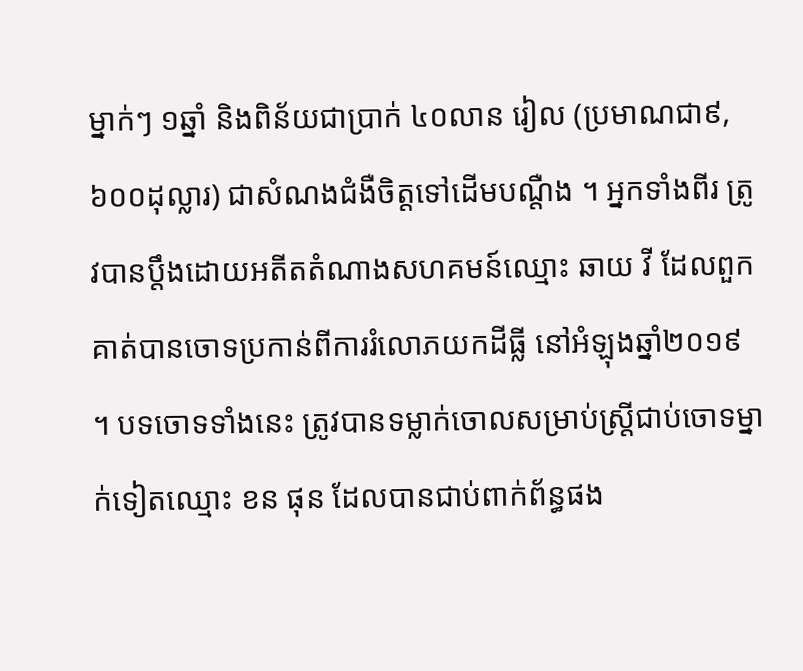ម្នាក់ៗ ១ឆ្នាំ និងពិន័យជាប្រាក់ ៤០លាន រៀល (ប្រមាណជា៩,៦០០ដុល្លារ) ជាសំណងជំងឺចិត្តទៅដើមបណ្តឺង ។ អ្នកទាំងពីរ ត្រូវបានប្តឹងដោយអតីតតំណាងសហគមន៍ឈ្មោះ ឆាយ វី ដែលពួកគាត់បានចោទប្រកាន់ពីការរំលោភយកដីធ្លី នៅអំឡុងឆ្នាំ២០១៩ ។ បទចោទទាំងនេះ ត្រូវបានទម្លាក់ចោលសម្រាប់ស្ត្រីជាប់ចោទម្នាក់ទៀតឈ្មោះ ខន ផុន ដែលបានជាប់ពាក់ព័ន្ធផង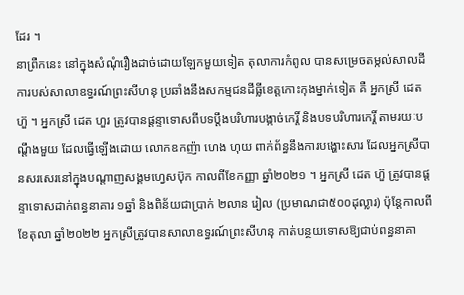ដែរ ។
នាព្រឺកនេះ នៅក្នុងសំណុំរឿងដាច់ដោយឡែកមួយទៀត តុលាការកំពូល បានសម្រេចតម្កល់សាលដីការបស់សាលាឧទ្ធរណ៍ព្រះសីហនុ ប្រឆាំងនឹងសកម្មជនដីធ្លីខេត្តកោះកុងម្នាក់ទៀត គឺ អ្នកស្រី ដេត ហ៊ួ ។ អ្នកស្រី ដេត ហួរ ត្រូវបានផ្ដន្ទាទោសពីបទប្តឹងបរិហារបង្កាច់កេរ្តិ៍ និងបទបរិហារកេរ្តិ៍ តាមរយៈបណ្ដឹងមួយ ដែលធ្វើឡើងដោយ លោកឧកញ៉ា ហេង ហុយ ពាក់ព័ន្ធនឹងការបង្ហោះសារ ដែលអ្នកស្រីបានសរសេរនៅក្នុងបណ្តាញសង្គមហ្វេសប៊ុក កាលពីខែកញ្ញា ឆ្នាំ២០២១ ។ អ្នកស្រី ដេត ហ៊ួ ត្រូវបានផ្ដន្ទាទោសដាក់ពន្ធនាគារ ១ឆ្នាំ និងពិន័យជាប្រាក់ ២លាន រៀល (ប្រមាណជា៥០០ដុល្លារ) ប៉ុន្តែកាលពីខែតុលា ឆ្នាំ២០២២ អ្នកស្រីត្រូវបានសាលាឧទ្ធរណ៍ព្រះសីហនុ កាត់បន្ថយទោសឱ្យជាប់ពន្ធនាគា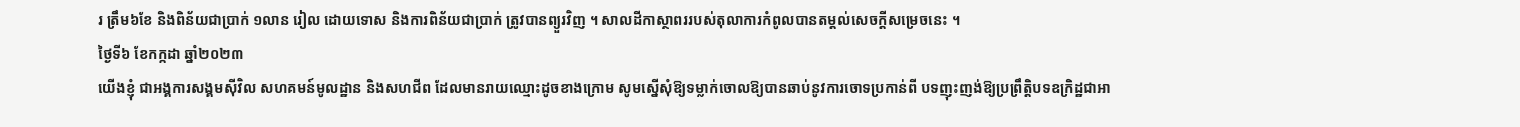រ ត្រឹម៦ខែ និងពិន័យជាប្រាក់ ១លាន រៀល ដោយទោស និងការពិន័យជាប្រាក់ ត្រូវបានព្យួរវិញ ។ សាលដីកាស្ថាពររបស់តុលាការកំពូលបានតម្ដល់សេចក្ដីសម្រេចនេះ ។
ថ្ងៃទី៦ ខែកក្កដា ឆ្នាំ២០២៣
យើងខ្ញុំ ជាអង្គការសង្គមស៊ីវិល សហគមន៍មូលដ្ឋាន និងសហជីព ដែលមានរាយឈ្មោះដូចខាងក្រោម សូមស្នើសុំឱ្យទម្លាក់ចោលឱ្យបានឆាប់នូវការចោទប្រកាន់ពី បទញុះញង់ឱ្យប្រព្រឹត្តិបទឧក្រិដ្ឋជាអា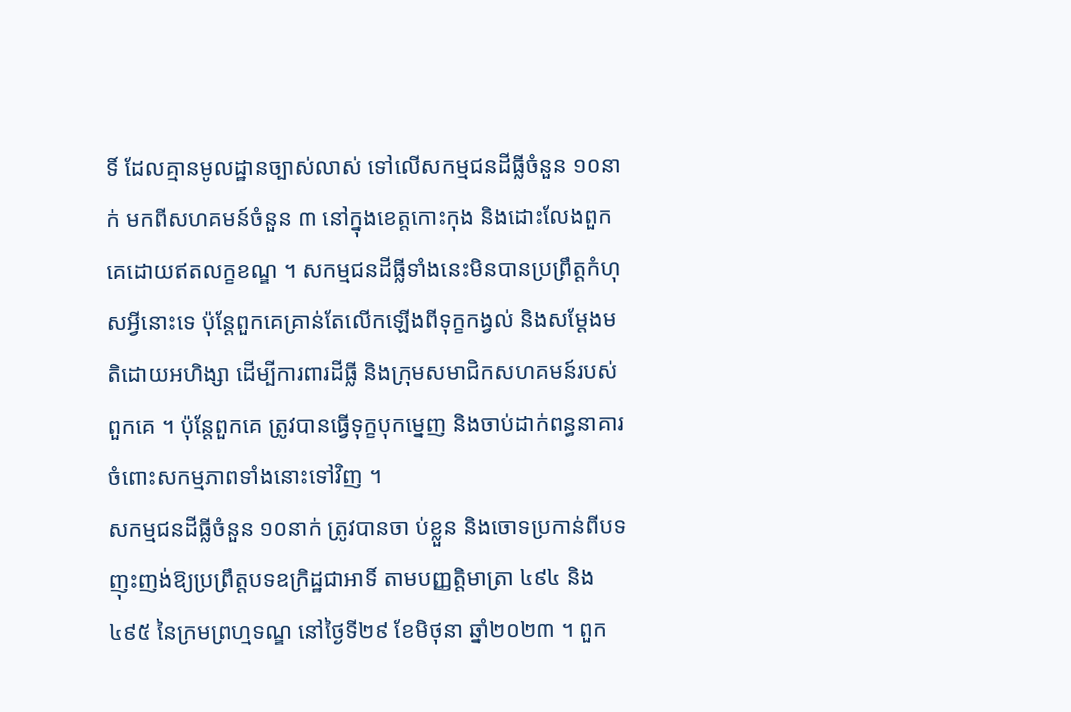ទិ៍ ដែលគ្មានមូលដ្ឋានច្បាស់លាស់ ទៅលើសកម្មជនដីធ្លីចំនួន ១០នាក់ មកពីសហគមន៍ចំនួន ៣ នៅក្នុងខេត្តកោះកុង និងដោះលែងពួកគេដោយឥតលក្ខខណ្ឌ ។ សកម្មជនដីធ្លីទាំងនេះមិនបានប្រព្រឹត្តកំហុសអ្វីនោះទេ ប៉ុន្តែពួកគេគ្រាន់តែលើកឡើងពីទុក្ខកង្វល់ និងសម្ដែងមតិដោយអហិង្សា ដើម្បីការពារដីធ្លី និងក្រុមសមាជិកសហគមន៍របស់ពួកគេ ។ ប៉ុន្តែពួកគេ ត្រូវបានធ្វើទុក្ខបុកម្នេញ និងចាប់ដាក់ពន្ធនាគារចំពោះសកម្មភាពទាំងនោះទៅវិញ ។
សកម្មជនដីធ្លីចំនួន ១០នាក់ ត្រូវបានចា ប់ខ្លួន និងចោទប្រកាន់ពីបទញុះញង់ឱ្យប្រព្រឹត្តបទឧក្រិដ្ឋជាអាទិ៍ តាមបញ្ញត្តិមាត្រា ៤៩៤ និង ៤៩៥ នៃក្រមព្រហ្មទណ្ឌ នៅថ្ងៃទី២៩ ខែមិថុនា ឆ្នាំ២០២៣ ។ ពួក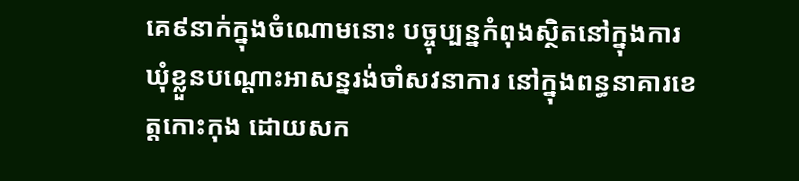គេ៩នាក់ក្នុងចំណោមនោះ បច្ចុប្បន្នកំពុងស្ថិតនៅក្នុងការឃុំខ្លួនបណ្តោះអាសន្នរង់ចាំសវនាការ នៅក្នុងពន្ធនាគារខេត្តកោះកុង ដោយសក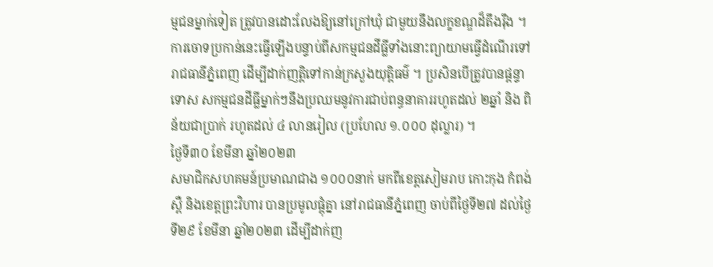ម្មជនម្នាក់ទៀត ត្រូវបានដោះលែងឱ្យនៅក្រៅឃុំ ជាមួយនឹងលក្ខខណ្ឌដ៏តឹងរ៉ឹង ។ ការចោទប្រកាន់នេះធ្វើឡើងបន្ទាប់ពីសកម្មជនដីធ្លីទាំងនោះព្យាយាមធ្វើដំណើរទៅរាជធានីភ្នំពេញ ដើម្បីដាក់ញត្តិទៅកាន់ក្រសួងយុត្តិធម៌ ។ ប្រសិនបើត្រូវបានផ្ដន្ទាទោស សកម្មជនដីធ្លីម្នាក់ៗនឹងប្រឈមនូវការជាប់ពន្ធនាគាររហូតដល់ ២ឆ្នាំ និង ពិន័យជាប្រាក់ រហូតដល់ ៤ លានរៀល (ប្រហែល ១.០០០ ដុល្លារ) ។
ថ្ងៃទី៣០ ខែមីនា ឆ្នាំ២០២៣
សមាជិកសហគមន៍ប្រមាណជាង ១០០០នាក់ មកពីខេត្តសៀមរាប កោះកុង កំពង់ស្ពឺ និងខេត្តព្រះវិហារ បានប្រមូលផ្ដុំគ្នា នៅរាជធានីភ្នំពេញ ចាប់ពីថ្ងៃទី២៧ ដល់ថ្ងៃទី២៩ ខែមីនា ឆ្នាំ២០២៣ ដើម្បីដាក់ញ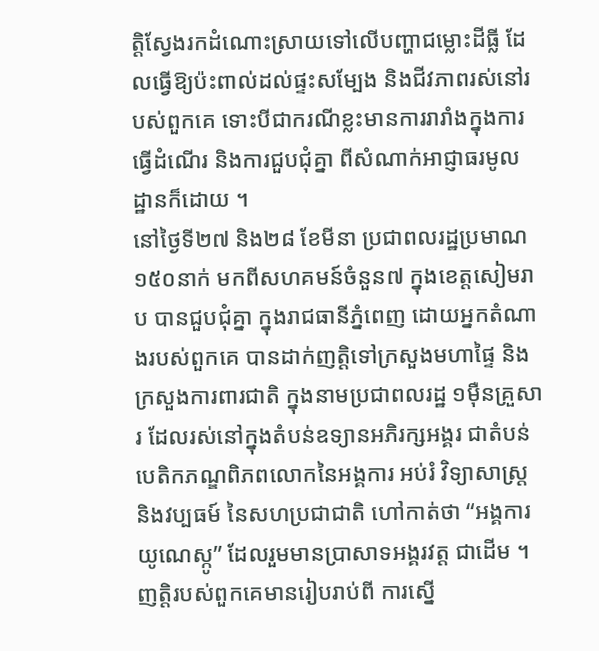ត្តិស្វែងរកដំណោះស្រាយទៅលើបញ្ហាជម្លោះដីធ្លី ដែលធ្វើឱ្យប៉ះពាល់ដល់ផ្ទះសម្បែង និងជីវភាពរស់នៅរបស់ពួកគេ ទោះបីជាករណីខ្លះមានការរារាំងក្នុងការធ្វើដំណើរ និងការជួបជុំគ្នា ពីសំណាក់អាជ្ញាធរមូលដ្ឋានក៏ដោយ ។
នៅថ្ងៃទី២៧ និង២៨ ខែមីនា ប្រជាពលរដ្ឋប្រមាណ ១៥០នាក់ មកពីសហគមន៍ចំនួន៧ ក្នុងខេត្តសៀមរាប បានជួបជុំគ្នា ក្នុងរាជធានីភ្នំពេញ ដោយអ្នកតំណាងរបស់ពួកគេ បានដាក់ញត្តិទៅក្រសួងមហាផ្ទៃ និងក្រសួងការពារជាតិ ក្នុងនាមប្រជាពលរដ្ឋ ១ម៉ឺនគ្រួសារ ដែលរស់នៅក្នុងតំបន់ឧទ្យានអភិរក្សអង្គរ ជាតំបន់បេតិកភណ្ឌពិភពលោកនៃអង្គការ អប់រំ វិទ្យាសាស្រ្ត និងវប្បធម៍ នៃសហប្រជាជាតិ ហៅកាត់ថា “អង្គការយូណេស្កូ” ដែលរួមមានប្រាសាទអង្គរវត្ត ជាដើម ។ ញត្តិរបស់ពួកគេមានរៀបរាប់ពី ការស្នើ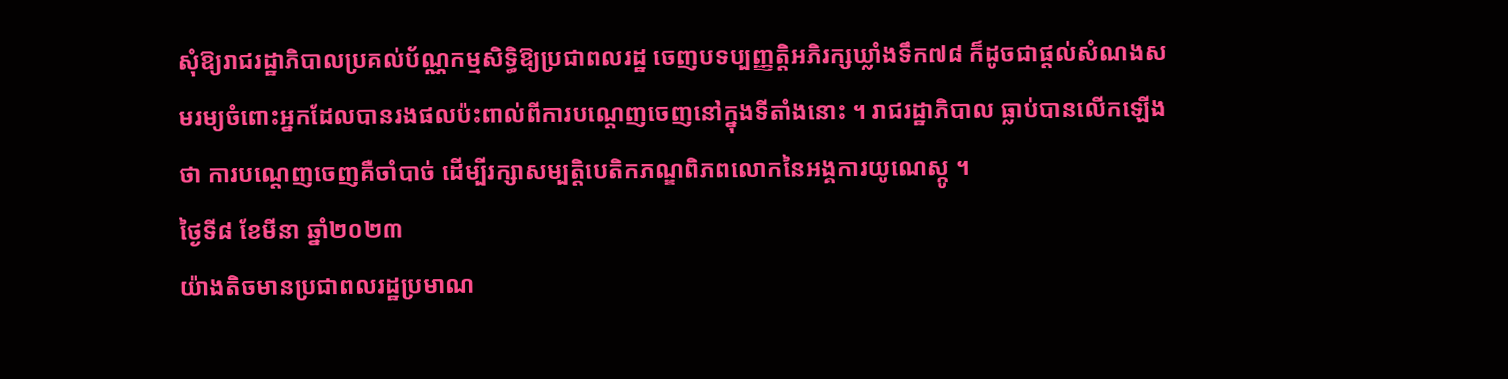សុំឱ្យរាជរដ្ឋាភិបាលប្រគល់ប័ណ្ណកម្មសិទ្ធិឱ្យប្រជាពលរដ្ឋ ចេញបទប្បញ្ញត្តិអភិរក្សឃ្លាំងទឹក៧៨ ក៏ដូចជាផ្ដល់សំណងសមរម្យចំពោះអ្នកដែលបានរងផលប៉ះពាល់ពីការបណ្ដេញចេញនៅក្នុងទីតាំងនោះ ។ រាជរដ្ឋាភិបាល ធ្លាប់បានលើកឡើងថា ការបណ្ដេញចេញគឺចាំបាច់ ដើម្បីរក្សាសម្បត្តិបេតិកភណ្ឌពិភពលោកនៃអង្គការយូណេស្កូ ។
ថ្ងៃទី៨ ខែមីនា ឆ្នាំ២០២៣
យ៉ាងតិចមានប្រជាពលរដ្ឋប្រមាណ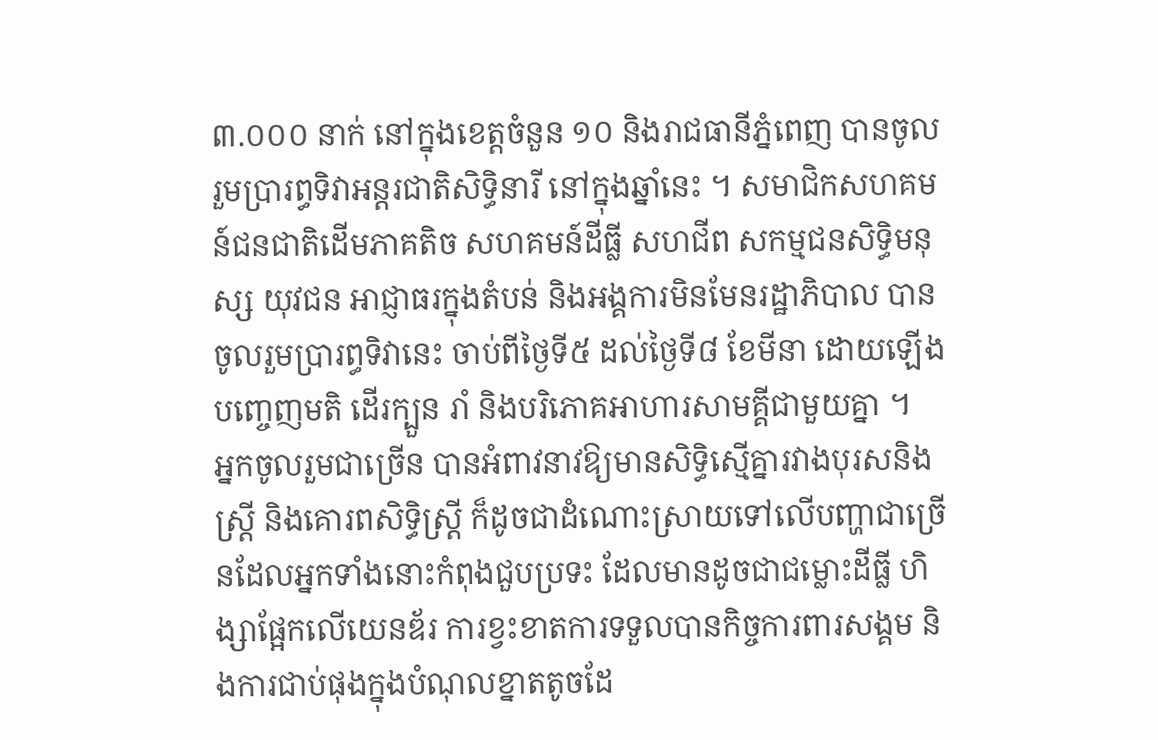៣.០០០ នាក់ នៅក្នុងខេត្តចំនួន ១០ និងរាជធានីភ្នំពេញ បានចូលរួមប្រារព្ធទិវាអន្តរជាតិសិទិ្ធនារី នៅក្នុងឆ្នាំនេះ ។ សមាជិកសហគមន៍ជនជាតិដើមភាគតិច សហគមន៍ដីធ្លី សហជីព សកម្មជនសិទិ្ធមនុស្ស យុវជន អាជ្ញាធរក្នុងតំបន់ និងអង្គការមិនមែនរដ្ឋាភិបាល បានចូលរួមប្រារព្ធទិវានេះ ចាប់ពីថ្ងៃទី៥ ដល់ថ្ងៃទី៨ ខែមីនា ដោយឡើងបញ្ចេញមតិ ដើរក្បួន រាំ និងបរិភោគអាហារសាមគ្គីជាមួយគ្នា ។
អ្នកចូលរួមជាច្រើន បានអំពាវនាវឱ្យមានសិទិ្ធស្មើគ្នារវាងបុរសនិងស្ត្រី និងគោរពសិទិ្ធស្ត្រី ក៏ដូចជាដំណោះស្រាយទៅលើបញ្ហាជាច្រើនដែលអ្នកទាំងនោះកំពុងជួបប្រទះ ដែលមានដូចជាជម្លោះដីធ្លី ហិង្សាផ្អែកលើយេនឌ័រ ការខ្វះខាតការទទួលបានកិច្ចការពារសង្គម និងការជាប់ផុងក្នុងបំណុលខ្នាតតូចដែ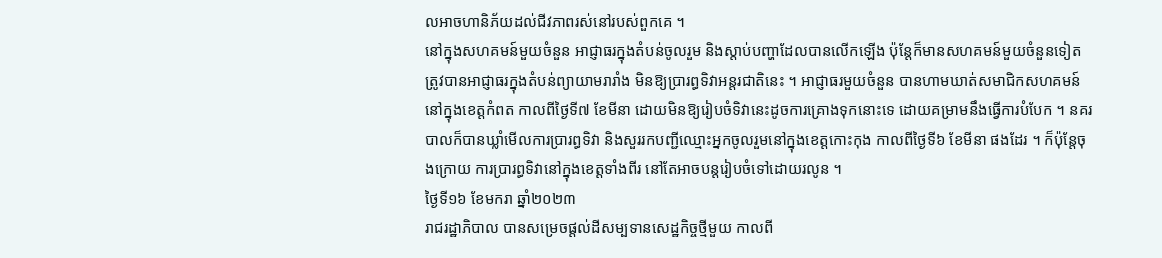លអាចហានិភ័យដល់ជីវភាពរស់នៅរបស់ពួកគេ ។
នៅក្នុងសហគមន៍មួយចំនួន អាជ្ញាធរក្នុងតំបន់ចូលរួម និងស្តាប់បញ្ហាដែលបានលើកឡើង ប៉ុន្តែក៏មានសហគមន៍មួយចំនួនទៀតត្រូវបានអាជ្ញាធរក្នុងតំបន់ព្យាយាមរារាំង មិនឱ្យប្រារព្ធទិវាអន្តរជាតិនេះ ។ អាជ្ញាធរមួយចំនួន បានហាមឃាត់សមាជិកសហគមន៍នៅក្នុងខេត្តកំពត កាលពីថ្ងៃទី៧ ខែមីនា ដោយមិនឱ្យរៀបចំទិវានេះដូចការគ្រោងទុកនោះទេ ដោយគម្រាមនឹងធ្វើការបំបែក ។ នគរបាលក៏បានឃ្លាំមើលការប្រារព្ធទិវា និងសួររកបញ្ជីឈ្មោះអ្នកចូលរួមនៅក្នុងខេត្តកោះកុង កាលពីថ្ងៃទី៦ ខែមីនា ផងដែរ ។ ក៏ប៉ុន្តែចុងក្រោយ ការប្រារព្ធទិវានៅក្នុងខេត្តទាំងពីរ នៅតែអាចបន្តរៀបចំទៅដោយរលូន ។
ថ្ងៃទី១៦ ខែមករា ឆ្នាំ២០២៣
រាជរដ្ឋាភិបាល បានសម្រេចផ្ដល់ដីសម្បទានសេដ្ឋកិច្ចថ្មីមួយ កាលពី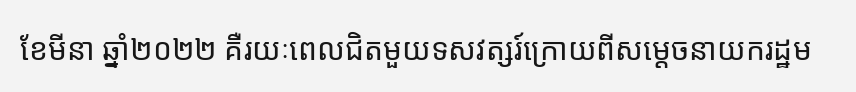ខែមីនា ឆ្នាំ២០២២ គឺរយៈពេលជិតមួយទសវត្សរ៍ក្រោយពីសម្ដេចនាយករដ្ឋម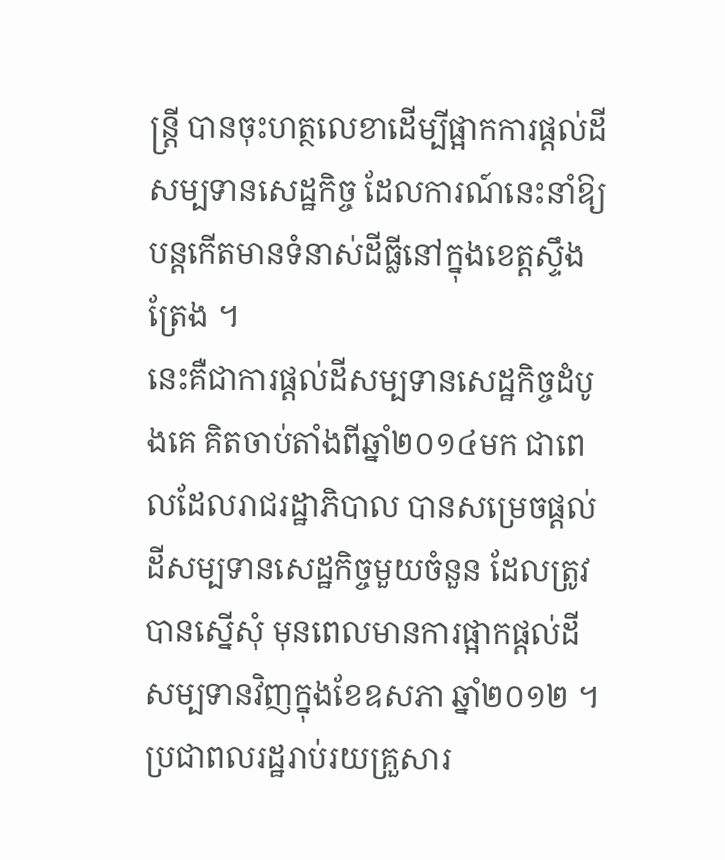ន្ត្រី បានចុះហត្ថលេខាដើម្បីផ្អាកការផ្ដល់ដីសម្បទានសេដ្ឋកិច្ច ដែលការណ៍នេះនាំឱ្យបន្តកើតមានទំនាស់ដីធ្លីនៅក្នុងខេត្តស្ទឹងត្រែង ។
នេះគឺជាការផ្ដល់ដីសម្បទានសេដ្ឋកិច្ចដំបូងគេ គិតចាប់តាំងពីឆ្នាំ២០១៤មក ជាពេលដែលរាជរដ្ឋាភិបាល បានសម្រេចផ្ដល់ដីសម្បទានសេដ្ឋកិច្ចមួយចំនួន ដែលត្រូវបានស្នើសុំ មុនពេលមានការផ្អាកផ្ដល់ដីសម្បទានវិញក្នុងខែឧសភា ឆ្នាំ២០១២ ។
ប្រជាពលរដ្ឋរាប់រយគ្រួសារ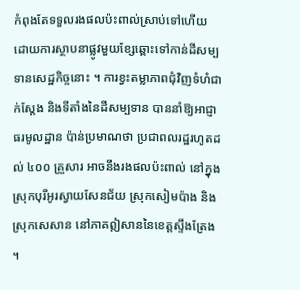កំពុងតែទទួលរងផលប៉ះពាល់ស្រាប់ទៅហើយ ដោយការស្ថាបនាផ្លូវមួយខ្សែឆ្ពោះទៅកាន់ដីសម្បទានសេដ្ឋកិច្ចនោះ ។ ការខ្វះតម្លាភាពជុំវិញទំហំជាក់ស្ដែង និងទីតាំងនៃដីសម្បទាន បាននាំឱ្យអាជ្ញាធរមូលដ្ឋាន ប៉ាន់ប្រមាណថា ប្រជាពលរដ្ឋរហូតដល់ ៤០០ គ្រួសារ អាចនឹងរងផលប៉ះពាល់ នៅក្នុងស្រុកបុរីអូរស្វាយសែនជ័យ ស្រុកសៀមប៉ាង និងស្រុកសេសាន នៅភាគឦសាននៃខេត្តស្ទឹងត្រែង ។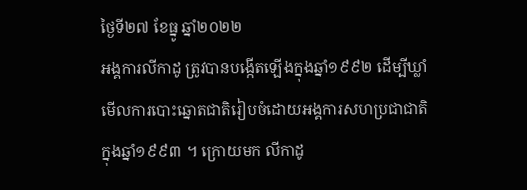ថ្ងៃទី២៧ ខែធ្នូ ឆ្នាំ២០២២
អង្គការលីកាដូ ត្រូវបានបង្កើតឡើងក្នុងឆ្នាំ១៩៩២ ដើម្បីឃ្លាំមើលការបោះឆ្នោតជាតិរៀបចំដោយអង្គការសហប្រជាជាតិក្នុងឆ្នាំ១៩៩៣ ។ ក្រោយមក លីកាដូ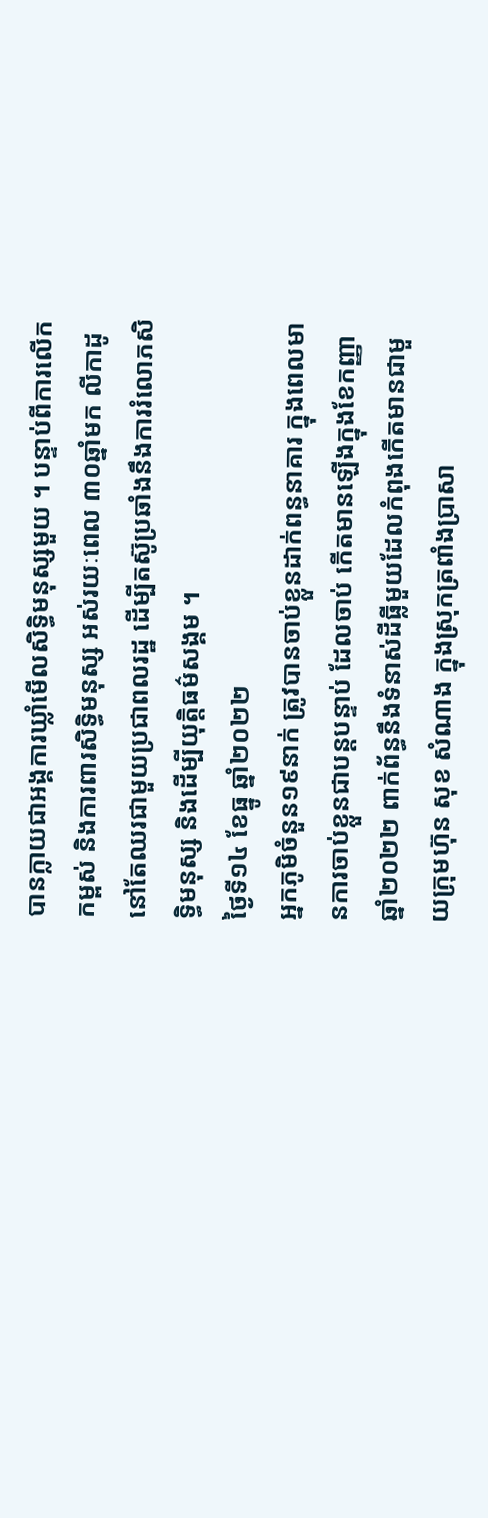បានក្លាយជាអង្គការឃ្លាំមើលសិទ្ធិមនុស្សមួយ ។ បន្ទាប់ពីការលើកកម្ពស់ និងការពារសិទ្ធិមនុស្ស អស់រយៈពេល ៣០ឆ្នាំមក លីកាដូ នៅតែឈរជាមួយប្រជាពលរដ្ឋ ដើម្បីតស៊ូប្រឆាំងនឹងការរំលោភសិទ្ធិមនុស្ស និងដើម្បីយុត្តិធម៌សង្គម ។
ថ្ងៃទី១៤ ខែធ្នូ ឆ្នាំ២០២២
អ្នកភូមិចំនួន១៩នាក់ ត្រូវបានចាប់ខ្លួនដាក់ពន្ធនាគារ ក្នុងពេលមានការចាប់ខ្លួនជាបន្តបន្ទាប់ ដែលចាប់ កើតមានឡើងក្នុងខែកញ្ញា ឆ្នាំ២០២២ ពាក់ព័ន្ធនឹងទំនាស់ដីធ្លីមួយដែលកំពុងកើតមានជាមួយក្រុមហ៊ុន សុខ សំណាង ក្នុងស្រុកត្រពាំងប្រាសា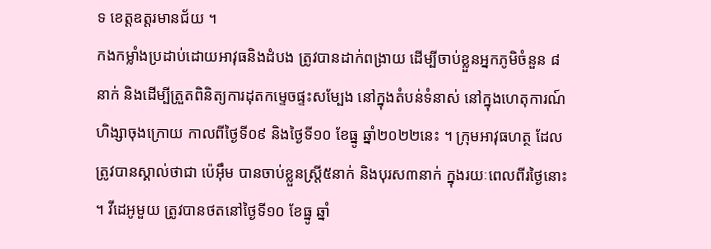ទ ខេត្តឧត្ដរមានជ័យ ។
កងកម្លាំងប្រដាប់ដោយអាវុធនិងដំបង ត្រូវបានដាក់ពង្រាយ ដើម្បីចាប់ខ្លួនអ្នកភូមិចំនួន ៨នាក់ និងដើម្បីត្រួតពិនិត្យការដុតកម្ទេចផ្ទះសម្បែង នៅក្នុងតំបន់ទំនាស់ នៅក្នុងហេតុការណ៍ហិង្សាចុងក្រោយ កាលពីថ្ងៃទី០៩ និងថ្ងៃទី១០ ខែធ្នូ ឆ្នាំ២០២២នេះ ។ ក្រុមអាវុធហត្ថ ដែលត្រូវបានស្គាល់ថាជា ប៉េអ៊ឹម បានចាប់ខ្លួនស្ត្រី៥នាក់ និងបុរស៣នាក់ ក្នុងរយៈពេលពីរថ្ងៃនោះ ។ វីដេអូមួយ ត្រូវបានថតនៅថ្ងៃទី១០ ខែធ្នូ ឆ្នាំ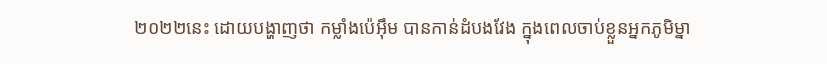២០២២នេះ ដោយបង្ហាញថា កម្លាំងប៉េអ៊ឹម បានកាន់ដំបងវែង ក្នុងពេលចាប់ខ្លួនអ្នកភូមិម្នា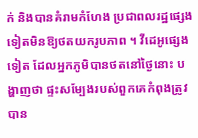ក់ និងបានគំរាមកំហែង ប្រជាពលរដ្ឋផ្សេងទៀតមិនឱ្យថតយករូបភាព ។ វីដេអូផ្សេងទៀត ដែលអ្នកភូមិបានថតនៅថ្ងៃនោះ បង្ហាញថា ផ្ទះសម្បែងរបស់ពួកគេកំពុងត្រូវបាន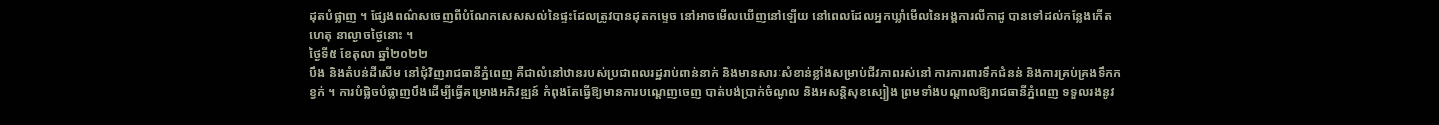ដុតបំផ្លាញ ។ ផ្សែងពណ៌សចេញពីបំណែកសេសសល់នៃផ្ទះដែលត្រូវបានដុតកម្ទេច នៅអាចមើលឃើញនៅឡើយ នៅពេលដែលអ្នកឃ្លាំមើលនៃអង្គការលីកាដូ បានទៅដល់កន្លែងកើតហេតុ នាល្ងាចថ្ងៃនោះ ។
ថ្ងៃទី៥ ខែតុលា ឆ្នាំ២០២២
បឹង និងតំបន់ដីសើម នៅជុំវិញរាជធានីភ្នំពេញ គឺជាលំនៅឋានរបស់ប្រជាពលរដ្ឋរាប់ពាន់នាក់ និងមានសារៈសំខាន់ខ្លាំងសម្រាប់ជីវភាពរស់នៅ ការការពារទឹកជំនន់ និងការគ្រប់គ្រងទឹកកខ្វក់ ។ ការបំផ្លិចបំផ្លាញបឹងដើម្បីធ្វើគម្រោងអភិវឌ្ឍន៍ កំពុងតែធ្វើឱ្យមានការបណ្ដេញចេញ បាត់បង់ប្រាក់ចំណូល និងអសន្ដិសុខស្បៀង ព្រមទាំងបណ្ដាលឱ្យរាជធានីភ្នំពេញ ទទួលរងនូវ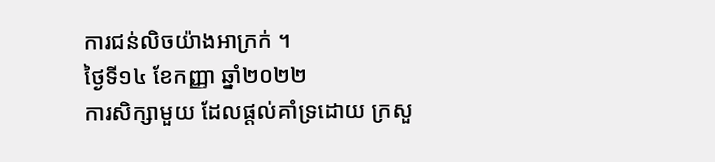ការជន់លិចយ៉ាងអាក្រក់ ។
ថ្ងៃទី១៤ ខែកញ្ញា ឆ្នាំ២០២២
ការសិក្សាមួយ ដែលផ្ដល់គាំទ្រដោយ ក្រសួ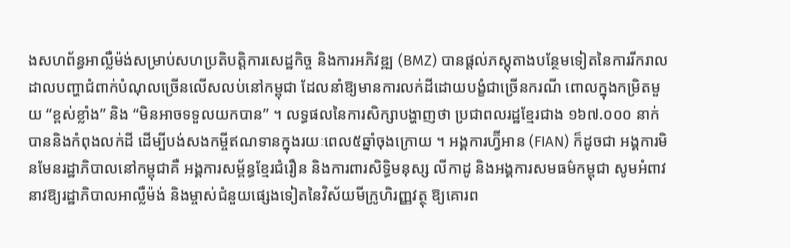ងសហព័ន្ធអាល្លឺម៉ង់សម្រាប់សហប្រតិបត្តិការសេដ្ឋកិច្ច និងការអភិវឌ្ឍ (BMZ) បានផ្ដល់ភស្តុតាងបន្ថែមទៀតនៃការរីករាលដាលបញ្ហាជំពាក់បំណុលច្រើនលើសលប់នៅកម្ពុជា ដែលនាំឱ្យមានការលក់ដីដោយបង្ខំជាច្រើនករណី ពោលក្នុងកម្រិតមួយ “ខ្ពស់ខ្លាំង” និង “មិនអាចទទួលយកបាន” ។ លទ្ធផលនៃការសិក្សាបង្ហាញថា ប្រជាពលរដ្ឋខ្មែរជាង ១៦៧.០០០ នាក់ បាននិងកំពុងលក់ដី ដើម្បីបង់សងកម្ចីឥណទានក្នុងរយៈពេល៥ឆ្នាំចុងក្រោយ ។ អង្គការហ្វ៊ីអាន (FIAN) ក៏ដូចជា អង្គការមិនមែនរដ្ឋាភិបាលនៅកម្ពុជាគឺ អង្គការសម្ព័ន្ធខ្មែរជំរឿន និងការពារសិទ្ធិមនុស្ស លីកាដូ និងអង្គការសមធម៌កម្ពុជា សូមអំពាវនាវឱ្យរដ្ឋាភិបាលអាល្លឺម៉ង់ និងម្ចាស់ជំនួយផ្សេងទៀតនៃវិស័យមីក្រូហិរញ្ញវត្ថុ ឱ្យគោរព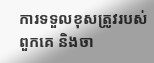ការទទួលខុសត្រូវរបស់ពួកគេ និងចា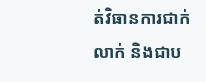ត់វិធានការជាក់លាក់ និងជាប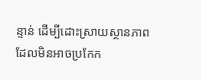ន្ទាន់ ដើម្បីដោះស្រាយស្ថានភាពដែលមិនអាចប្រកែក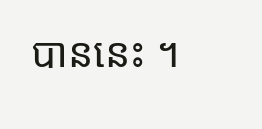បាននេះ ។